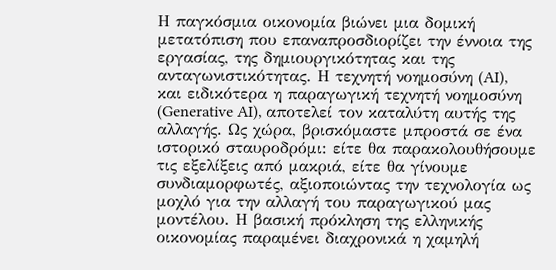Η παγκόσμια οικονομία βιώνει μια δομική μετατόπιση που επαναπροσδιορίζει την έννοια της εργασίας, της δημιουργικότητας και της ανταγωνιστικότητας. Η τεχνητή νοημοσύνη (AI), και ειδικότερα η παραγωγική τεχνητή νοημοσύνη (Generative AI), αποτελεί τον καταλύτη αυτής της αλλαγής. Ως χώρα, βρισκόμαστε μπροστά σε ένα ιστορικό σταυροδρόμι: είτε θα παρακολουθήσουμε τις εξελίξεις από μακριά, είτε θα γίνουμε συνδιαμορφωτές, αξιοποιώντας την τεχνολογία ως μοχλό για την αλλαγή του παραγωγικού μας μοντέλου. Η βασική πρόκληση της ελληνικής οικονομίας παραμένει διαχρονικά η χαμηλή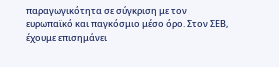παραγωγικότητα σε σύγκριση με τον ευρωπαϊκό και παγκόσμιο μέσο όρο. Στον ΣΕΒ, έχουμε επισημάνει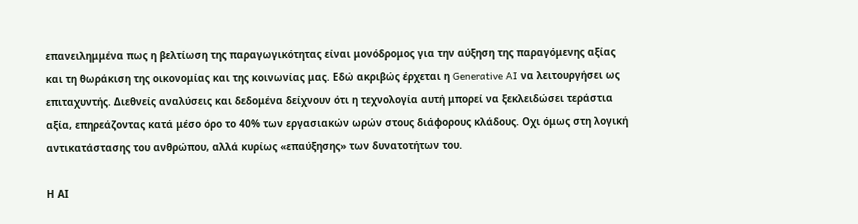επανειλημμένα πως η βελτίωση της παραγωγικότητας είναι μονόδρομος για την αύξηση της παραγόμενης αξίας και τη θωράκιση της οικονομίας και της κοινωνίας μας. Εδώ ακριβώς έρχεται η Generative AI να λειτουργήσει ως επιταχυντής. Διεθνείς αναλύσεις και δεδομένα δείχνουν ότι η τεχνολογία αυτή μπορεί να ξεκλειδώσει τεράστια αξία, επηρεάζοντας κατά μέσο όρο το 40% των εργασιακών ωρών στους διάφορους κλάδους. Οχι όμως στη λογική αντικατάστασης του ανθρώπου, αλλά κυρίως «επαύξησης» των δυνατοτήτων του.

Η ΑΙ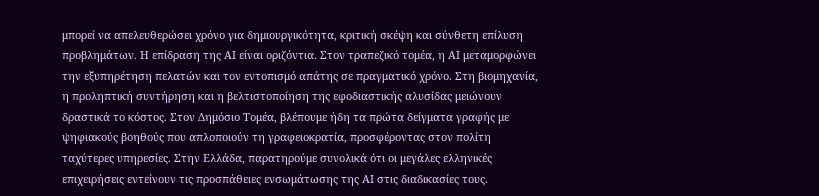μπορεί να απελευθερώσει χρόνο για δημιουργικότητα, κριτική σκέψη και σύνθετη επίλυση προβλημάτων. Η επίδραση της ΑΙ είναι οριζόντια. Στον τραπεζικό τομέα, η ΑΙ μεταμορφώνει την εξυπηρέτηση πελατών και τον εντοπισμό απάτης σε πραγματικό χρόνο. Στη βιομηχανία, η προληπτική συντήρηση και η βελτιστοποίηση της εφοδιαστικής αλυσίδας μειώνουν δραστικά το κόστος. Στον Δημόσιο Τομέα, βλέπουμε ήδη τα πρώτα δείγματα γραφής με ψηφιακούς βοηθούς που απλοποιούν τη γραφειοκρατία, προσφέροντας στον πολίτη ταχύτερες υπηρεσίες. Στην Ελλάδα, παρατηρούμε συνολικά ότι οι μεγάλες ελληνικές επιχειρήσεις εντείνουν τις προσπάθειες ενσωμάτωσης της ΑΙ στις διαδικασίες τους.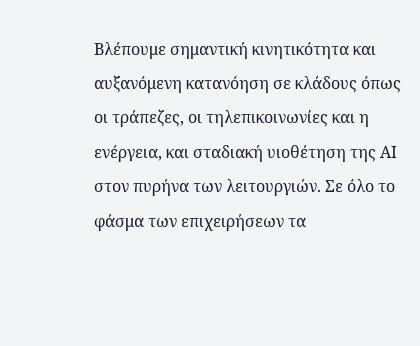Βλέπουμε σημαντική κινητικότητα και αυξανόμενη κατανόηση σε κλάδους όπως οι τράπεζες, οι τηλεπικοινωνίες και η ενέργεια, και σταδιακή υιοθέτηση της ΑΙ στον πυρήνα των λειτουργιών. Σε όλο το φάσμα των επιχειρήσεων τα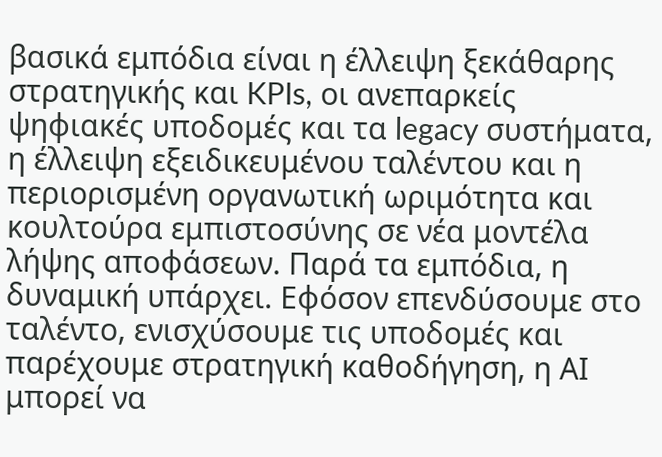βασικά εμπόδια είναι η έλλειψη ξεκάθαρης στρατηγικής και KPIs, οι ανεπαρκείς ψηφιακές υποδομές και τα legacy συστήματα, η έλλειψη εξειδικευμένου ταλέντου και η περιορισμένη οργανωτική ωριμότητα και κουλτούρα εμπιστοσύνης σε νέα μοντέλα λήψης αποφάσεων. Παρά τα εμπόδια, η δυναμική υπάρχει. Εφόσον επενδύσουμε στο ταλέντο, ενισχύσουμε τις υποδομές και παρέχουμε στρατηγική καθοδήγηση, η ΑΙ μπορεί να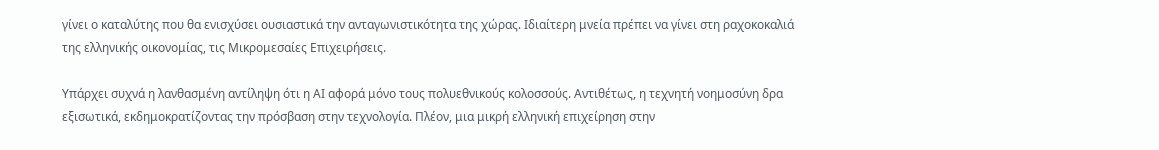γίνει ο καταλύτης που θα ενισχύσει ουσιαστικά την ανταγωνιστικότητα της χώρας. Ιδιαίτερη μνεία πρέπει να γίνει στη ραχοκοκαλιά της ελληνικής οικονομίας, τις Μικρομεσαίες Επιχειρήσεις.

Υπάρχει συχνά η λανθασμένη αντίληψη ότι η ΑΙ αφορά μόνο τους πολυεθνικούς κολοσσούς. Αντιθέτως, η τεχνητή νοημοσύνη δρα εξισωτικά, εκδημοκρατίζοντας την πρόσβαση στην τεχνολογία. Πλέον, μια μικρή ελληνική επιχείρηση στην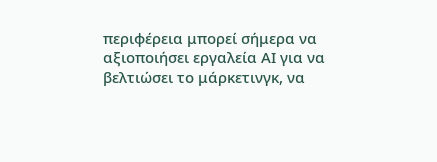περιφέρεια μπορεί σήμερα να αξιοποιήσει εργαλεία ΑΙ για να βελτιώσει το μάρκετινγκ, να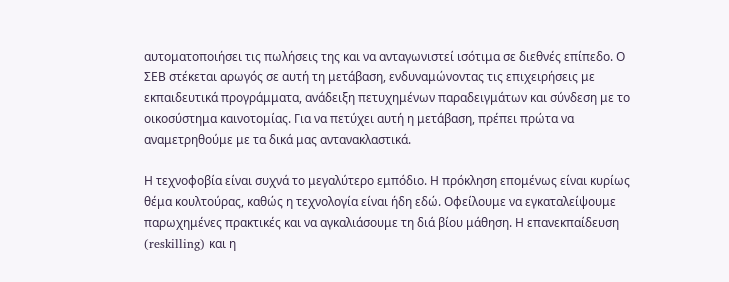αυτοματοποιήσει τις πωλήσεις της και να ανταγωνιστεί ισότιμα σε διεθνές επίπεδο. Ο ΣΕΒ στέκεται αρωγός σε αυτή τη μετάβαση, ενδυναμώνοντας τις επιχειρήσεις με εκπαιδευτικά προγράμματα, ανάδειξη πετυχημένων παραδειγμάτων και σύνδεση με το οικοσύστημα καινοτομίας. Για να πετύχει αυτή η μετάβαση, πρέπει πρώτα να αναμετρηθούμε με τα δικά μας αντανακλαστικά.

Η τεχνοφοβία είναι συχνά το μεγαλύτερο εμπόδιο. Η πρόκληση επομένως είναι κυρίως θέμα κουλτούρας, καθώς η τεχνολογία είναι ήδη εδώ. Οφείλουμε να εγκαταλείψουμε παρωχημένες πρακτικές και να αγκαλιάσουμε τη διά βίου μάθηση. Η επανεκπαίδευση (reskilling) και η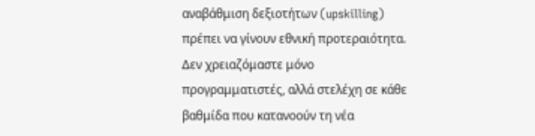αναβάθμιση δεξιοτήτων (upskilling) πρέπει να γίνουν εθνική προτεραιότητα. Δεν χρειαζόμαστε μόνο προγραμματιστές, αλλά στελέχη σε κάθε βαθμίδα που κατανοούν τη νέα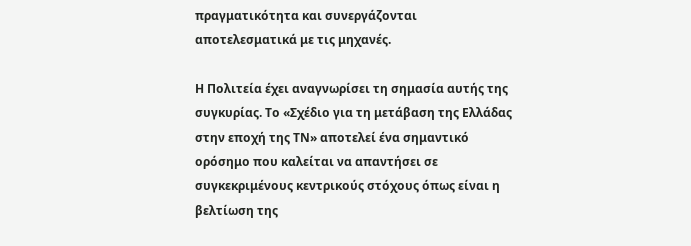πραγματικότητα και συνεργάζονται αποτελεσματικά με τις μηχανές.

Η Πολιτεία έχει αναγνωρίσει τη σημασία αυτής της συγκυρίας. Το «Σχέδιο για τη μετάβαση της Ελλάδας στην εποχή της ΤΝ» αποτελεί ένα σημαντικό ορόσημο που καλείται να απαντήσει σε συγκεκριμένους κεντρικούς στόχους όπως είναι η βελτίωση της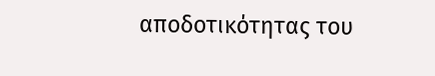αποδοτικότητας του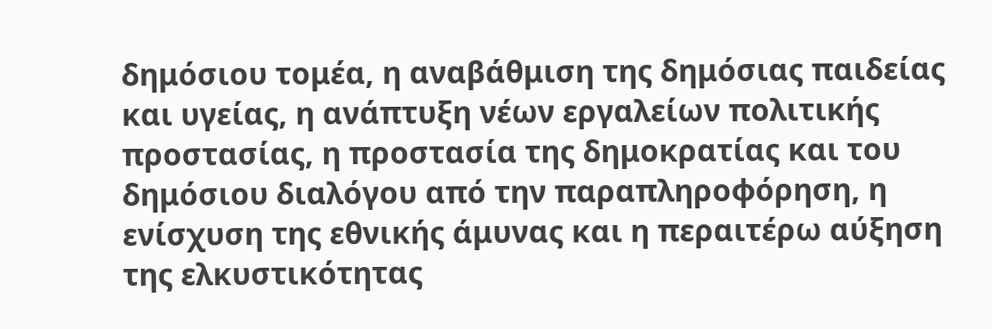δημόσιου τομέα, η αναβάθμιση της δημόσιας παιδείας και υγείας, η ανάπτυξη νέων εργαλείων πολιτικής προστασίας, η προστασία της δημοκρατίας και του δημόσιου διαλόγου από την παραπληροφόρηση, η ενίσχυση της εθνικής άμυνας και η περαιτέρω αύξηση της ελκυστικότητας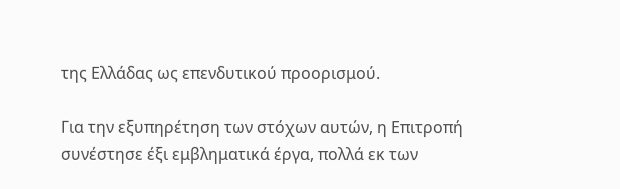της Ελλάδας ως επενδυτικού προορισμού.

Για την εξυπηρέτηση των στόχων αυτών, η Επιτροπή συνέστησε έξι εμβληματικά έργα, πολλά εκ των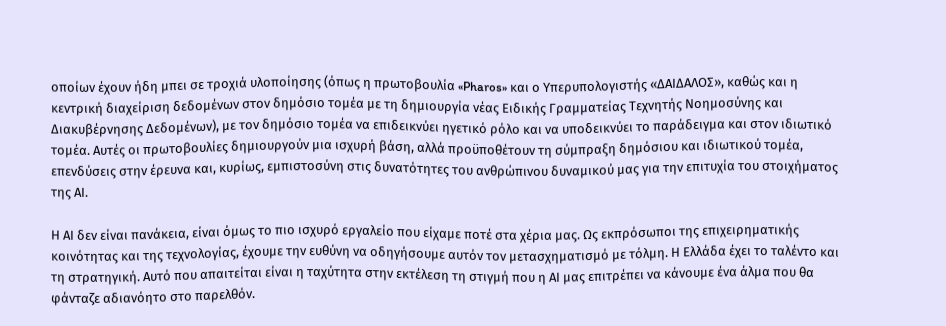οποίων έχουν ήδη μπει σε τροχιά υλοποίησης (όπως η πρωτοβουλία «Pharos» και ο Υπερυπολογιστής «ΔΑΙΔΑΛΟΣ», καθώς και η κεντρική διαχείριση δεδομένων στον δημόσιο τομέα με τη δημιουργία νέας Ειδικής Γραμματείας Τεχνητής Νοημοσύνης και Διακυβέρνησης Δεδομένων), με τον δημόσιο τομέα να επιδεικνύει ηγετικό ρόλο και να υποδεικνύει το παράδειγμα και στον ιδιωτικό τομέα. Αυτές οι πρωτοβουλίες δημιουργούν μια ισχυρή βάση, αλλά προϋποθέτουν τη σύμπραξη δημόσιου και ιδιωτικού τομέα, επενδύσεις στην έρευνα και, κυρίως, εμπιστοσύνη στις δυνατότητες του ανθρώπινου δυναμικού μας για την επιτυχία του στοιχήματος της ΑΙ.

Η ΑΙ δεν είναι πανάκεια, είναι όμως το πιο ισχυρό εργαλείο που είχαμε ποτέ στα χέρια μας. Ως εκπρόσωποι της επιχειρηματικής κοινότητας και της τεχνολογίας, έχουμε την ευθύνη να οδηγήσουμε αυτόν τον μετασχηματισμό με τόλμη. Η Ελλάδα έχει το ταλέντο και τη στρατηγική. Αυτό που απαιτείται είναι η ταχύτητα στην εκτέλεση τη στιγμή που η ΑΙ μας επιτρέπει να κάνουμε ένα άλμα που θα φάνταζε αδιανόητο στο παρελθόν.